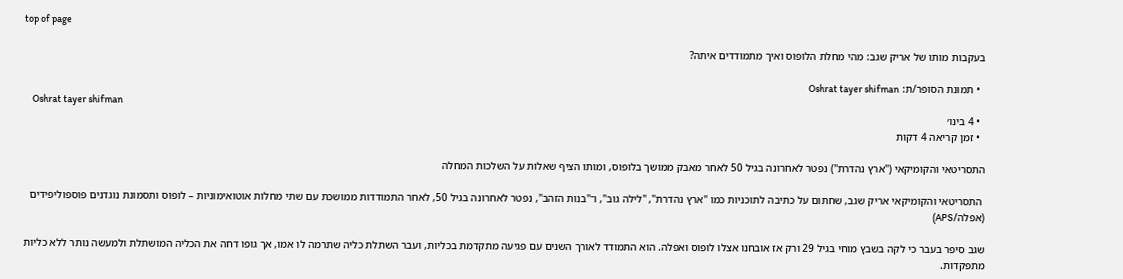top of page

בעקבות מותו של אריק שגב: מהי מחלת הלופוס ואיך מתמודדים איתה?

  • תמונת הסופר/ת: Oshrat tayer shifman
    Oshrat tayer shifman
  • 4 בינו׳
  • זמן קריאה 4 דקות

התסריטאי והקומיקאי ("ארץ נהדרת") נפטר לאחרונה בגיל 50 לאחר מאבק ממושך בלופוס, ומותו הציף שאלות על השלכות המחלה

 התסריטאי והקומיקאי אריק שגב, שחתום על כתיבה לתוכניות כמו "ארץ נהדרת", "לילה גוב", ו־"בנות הזהב", נפטר לאחרונה בגיל 50, לאחר התמודדות ממושכת עם שתי מחלות אוטואימוניות – לופוס ותסמונת נוגדנים פוספוליפידים (אפלה/APS)

שגב סיפר בעבר כי לקה בשבץ מוחי בגיל 29 ורק אז אובחנו אצלו לופוס ואפלה. הוא התמודד לאורך השנים עם פגיעה מתקדמת בכליות, ועבר השתלת כליה שתרמה לו אמו, אך גופו דחה את הכליה המושתלת ולמעשה נותר ללא כליות מתפקדות.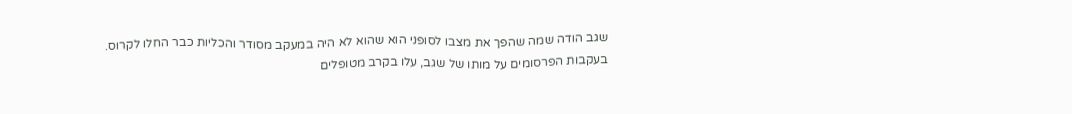שגב הודה שמה שהפך את מצבו לסופני הוא שהוא לא היה במעקב מסודר והכליות כבר החלו לקרוס. בעקבות הפרסומים על מותו של שגב, עלו בקרב מטופלים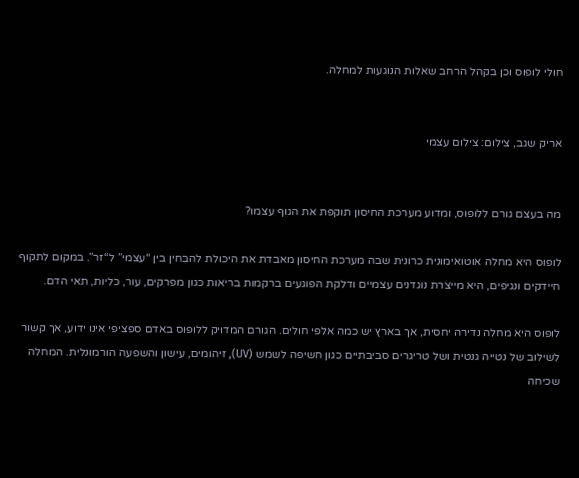חולי לופוס וכן בקהל הרחב שאלות הנוגעות למחלה.


אריק שגב, צילום: צילום עצמי


מה בעצם גורם ללופוס, ומדוע מערכת החיסון תוקפת את הגוף עצמו?

לופוס היא מחלה אוטואימונית כרונית שבה מערכת החיסון מאבדת את היכולת להבחין בין “עצמי” ל“זר”. במקום לתקוף חיידקים ונגיפים, היא מייצרת נוגדנים עצמיים ודלקת הפוגעים ברקמות בריאות כגון מפרקים, עור, כליות, תאי הדם.

לופוס היא מחלה נדירה יחסית, אך בארץ יש כמה אלפי חולים. הגורם המדויק ללופוס באדם ספציפי אינו ידוע, אך קשור לשילוב של נטייה גנטית ושל טריגרים סביבתיים כגון חשיפה לשמש (UV), זיהומים, עישון והשפעה הורמונלית. המחלה שכיחה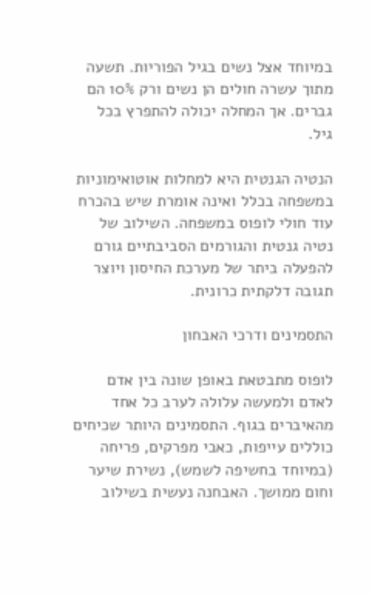במיוחד אצל נשים בגיל הפוריות. תשעה מתוך עשרה חולים הן נשים ורק 10% הם גברים. אך המחלה יכולה להתפרץ בכל גיל.

הנטיה הגנטית היא למחלות אוטואימוניות במשפחה בכלל ואינה אומרת שיש בהכרח עוד חולי לופוס במשפחה. השילוב של נטיה גנטית והגורמים הסביבתיים גורם להפעלה ביתר של מערכת החיסון ויוצר תגובה דלקתית כרונית.

התסמינים ודרכי האבחון

לופוס מתבטאת באופן שונה בין אדם לאדם ולמעשה עלולה לערב כל אחד מהאיברים בגוף. התסמינים היותר שכיחים כוללים עייפות, כאבי מפרקים, פריחה (במיוחד בחשיפה לשמש), נשירת שיער וחום ממושך. האבחנה נעשית בשילוב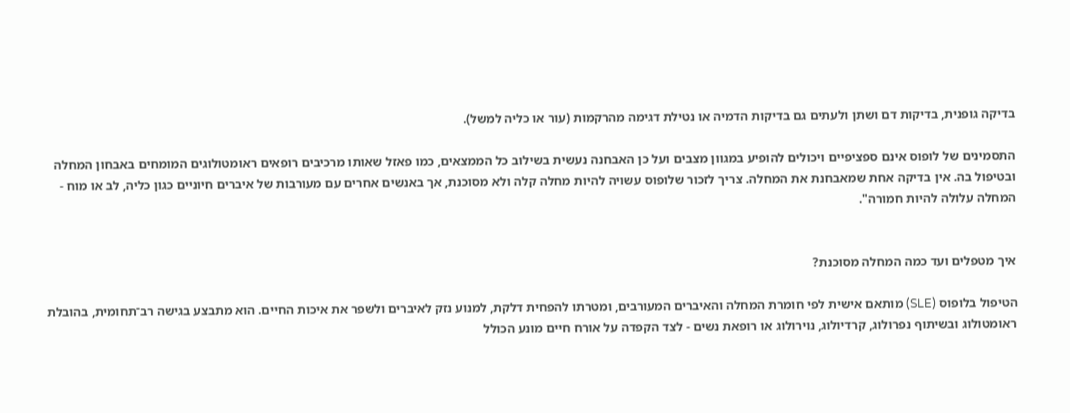בדיקה גופנית, בדיקות דם ושתן ולעתים גם בדיקות הדמיה או נטילת דגימה מהרקמות (עור או כליה למשל).

התסמינים של לופוס אינם ספציפיים ויכולים להופיע במגוון מצבים ועל כן האבחנה נעשית בשילוב כל הממצאים, כמו פאזל שאותו מרכיבים רופאים ראומטולוגים המומחים באבחון המחלה ובטיפול בה. אין בדיקה אחת שמאבחנת את המחלה. צריך לזכור שלופוס עשויה להיות מחלה קלה ולא מסוכנת, אך באנשים אחרים עם מעורבות של איברים חיוניים כגון כליה, לב או מוח - המחלה עלולה להיות חמורה".


איך מטפלים ועד כמה המחלה מסוכנת?

הטיפול בלופוס (SLE) מותאם אישית לפי חומרת המחלה והאיברים המעורבים, ומטרתו להפחית דלקת, למנוע נזק לאיברים ולשפר את איכות החיים. הוא מתבצע בגישה רב־תחומית, בהובלת ראומטולוג ובשיתוף נפרולוג, קרדיולוג, נוירולוג או רופאת נשים - לצד הקפדה על אורח חיים מונע הכולל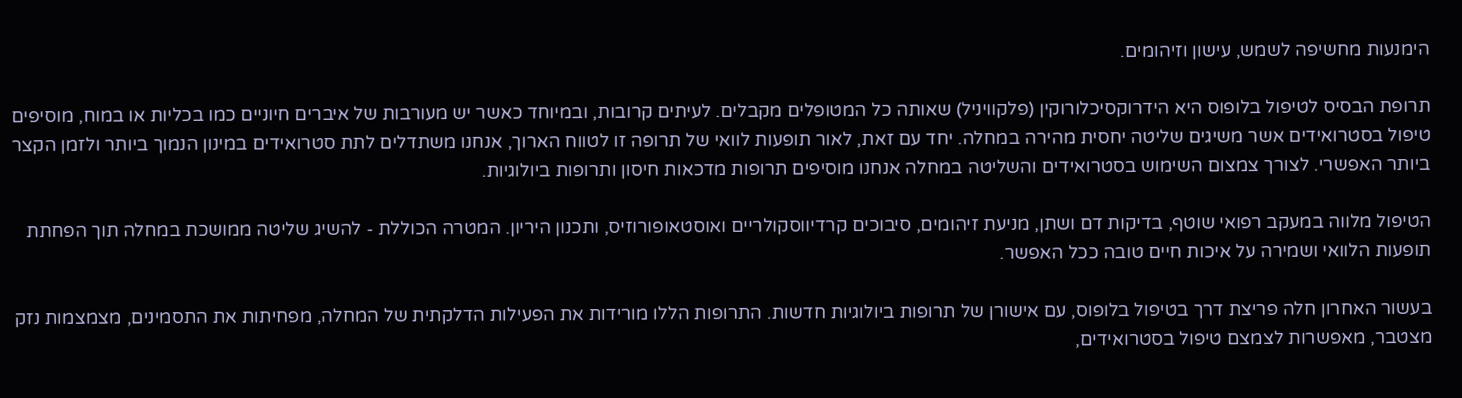הימנעות מחשיפה לשמש, עישון וזיהומים.

תרופת הבסיס לטיפול בלופוס היא הידרוקסיכלורוקין (פלקוויניל) שאותה כל המטופלים מקבלים. לעיתים קרובות, ובמיוחד כאשר יש מעורבות של איברים חיוניים כמו בכליות או במוח, מוסיפים טיפול בסטרואידים אשר משיגים שליטה יחסית מהירה במחלה. יחד עם זאת, לאור תופעות לוואי של תרופה זו לטווח הארוך, אנחנו משתדלים לתת סטרואידים במינון הנמוך ביותר ולזמן הקצר ביותר האפשרי. לצורך צמצום השימוש בסטרואידים והשליטה במחלה אנחנו מוסיפים תרופות מדכאות חיסון ותרופות ביולוגיות.

הטיפול מלווה במעקב רפואי שוטף, בדיקות דם ושתן, מניעת זיהומים, סיבוכים קרדיווסקולריים ואוסטאופורוזיס, ותכנון היריון. המטרה הכוללת - להשיג שליטה ממושכת במחלה תוך הפחתת תופעות הלוואי ושמירה על איכות חיים טובה ככל האפשר.

בעשור האחרון חלה פריצת דרך בטיפול בלופוס, עם אישורן של תרופות ביולוגיות חדשות. התרופות הללו מורידות את הפעילות הדלקתית של המחלה, מפחיתות את התסמינים, מצמצמות נזק מצטבר, מאפשרות לצמצם טיפול בסטרואידים,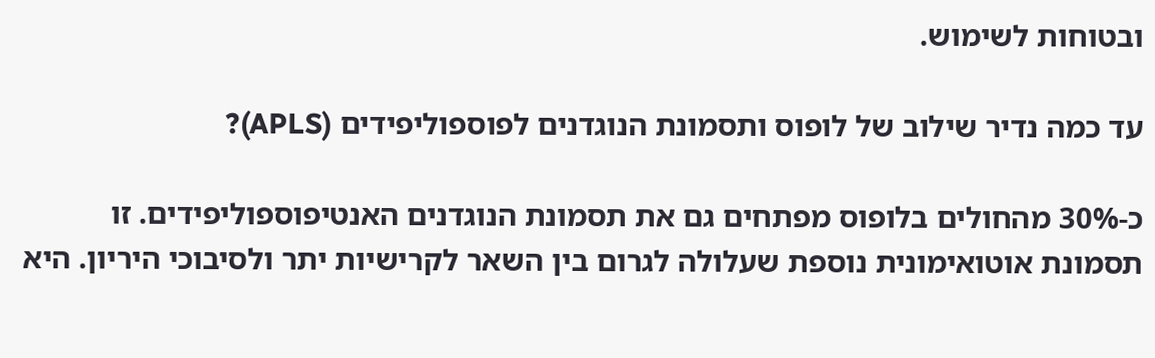ובטוחות לשימוש.

עד כמה נדיר שילוב של לופוס ותסמונת הנוגדנים לפוספוליפידים (APLS)?

כ-30% מהחולים בלופוס מפתחים גם את תסמונת הנוגדנים האנטיפוספוליפידים. זו תסמונת אוטואימונית נוספת שעלולה לגרום בין השאר לקרישיות יתר ולסיבוכי היריון. היא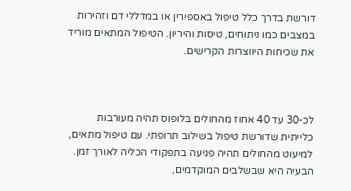דורשת בדרך כלל טיפול באספירין או במדללי דם וזהירות במצבים כמו ניתוחים, טיסות והיריון. הטיפול המתאים מוריד את שכיחות היווצרות הקרישים.



לכ-30 עד 40 אחוז מהחולים בלופוס תהיה מעורבות כלייתית שדורשת טיפול בשילוב תרופתי. עם טיפול מתאים, למיעוט מהחולים תהיה פגיעה בתפקודי הכליה לאורך זמן. הבעיה היא שבשלבים המוקדמים,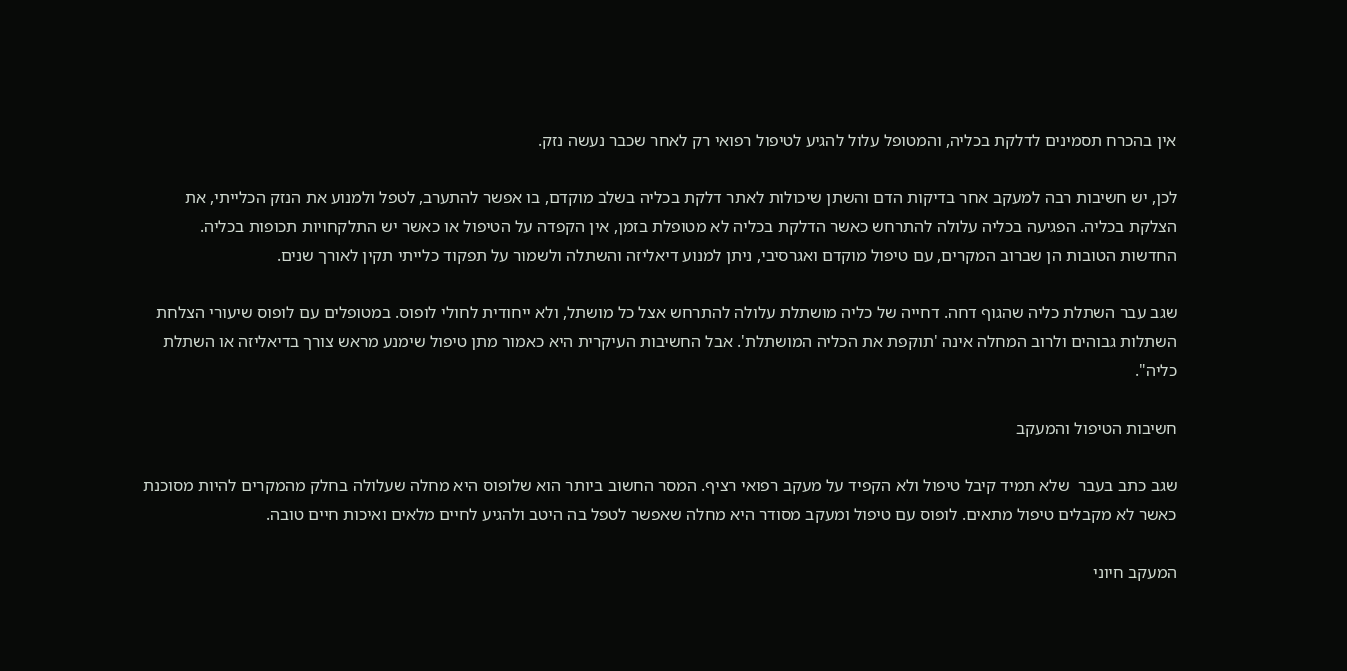אין בהכרח תסמינים לדלקת בכליה, והמטופל עלול להגיע לטיפול רפואי רק לאחר שכבר נעשה נזק.

לכן, יש חשיבות רבה למעקב אחר בדיקות הדם והשתן שיכולות לאתר דלקת בכליה בשלב מוקדם, בו אפשר להתערב, לטפל ולמנוע את הנזק הכלייתי, את הצלקת בכליה. הפגיעה בכליה עלולה להתרחש כאשר הדלקת בכליה לא מטופלת בזמן, אין הקפדה על הטיפול או כאשר יש התלקחויות תכופות בכליה. החדשות הטובות הן שברוב המקרים, עם טיפול מוקדם ואגרסיבי, ניתן למנוע דיאליזה והשתלה ולשמור על תפקוד כלייתי תקין לאורך שנים.

שגב עבר השתלת כליה שהגוף דחה. דחייה של כליה מושתלת עלולה להתרחש אצל כל מושתל, ולא ייחודית לחולי לופוס. במטופלים עם לופוס שיעורי הצלחת השתלות גבוהים ולרוב המחלה אינה 'תוקפת את הכליה המושתלת'. אבל החשיבות העיקרית היא כאמור מתן טיפול שימנע מראש צורך בדיאליזה או השתלת כליה".

חשיבות הטיפול והמעקב

שגב כתב בעבר  שלא תמיד קיבל טיפול ולא הקפיד על מעקב רפואי רציף. המסר החשוב ביותר הוא שלופוס היא מחלה שעלולה בחלק מהמקרים להיות מסוכנת כאשר לא מקבלים טיפול מתאים. לופוס עם טיפול ומעקב מסודר היא מחלה שאפשר לטפל בה היטב ולהגיע לחיים מלאים ואיכות חיים טובה.

המעקב חיוני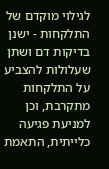לגילוי מוקדם של התלקחות - ישנן בדיקות דם ושתן שעלולות להצביע על התלקחות מתקרבת, וכן למניעת פגיעה כלייתית, התאמת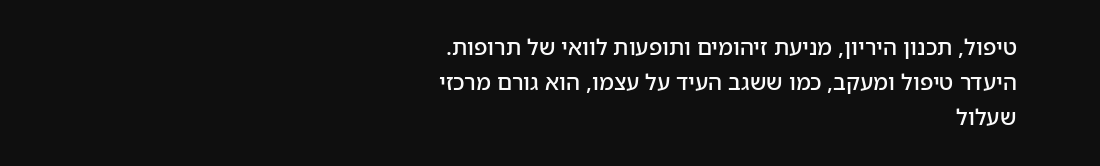טיפול, תכנון היריון, מניעת זיהומים ותופעות לוואי של תרופות. היעדר טיפול ומעקב, כמו ששגב העיד על עצמו, הוא גורם מרכזי שעלול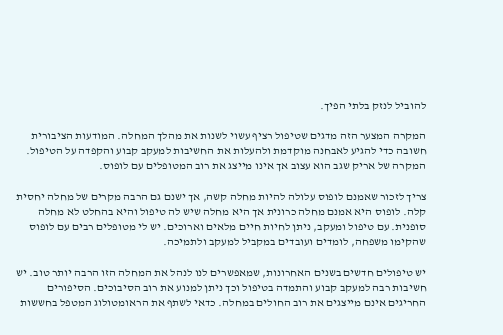להוביל לנזק בלתי הפיך.

המקרה המצער הזה מדגים שטיפול רציף עשוי לשנות את מהלך המחלה. המודעות הציבורית חשובה כדי להגיע לאבחנה מוקדמת ולהעלות את החשיבות למעקב קבוע והקפדה על הטיפול. המקרה של אריק שגב הוא עצוב אך אינו מייצג את רוב המטופלים עם לופוס.

צריך לזכור שאמנם לופוס עלולה להיות מחלה קשה, אך ישנם גם הרבה מקרים של מחלה יחסית קלה. לופוס היא אמנם מחלה כרונית אך היא מחלה שיש לה טיפול והיא בהחלט לא מחלה סופנית. עם טיפול ומעקב, ניתן לחיות חיים מלאים וארוכים. יש לי מטופלים רבים עם לופוס שהקימו משפחה, לומדים ועובדים במקביל למעקב ולתמיכה.

יש טיפולים חדשים בשנים האחרונות, שמאפשרים לנו לנהל את המחלה הזו הרבה יותר טוב. יש חשיבות רבה למעקב קבוע והתמדה בטיפול וכך ניתן למנוע את רוב הסיבוכים. הסיפורים החריגים אינם מייצגים את רוב החולים במחלה. כדאי לשתף את הראומטולוג המטפל בחששות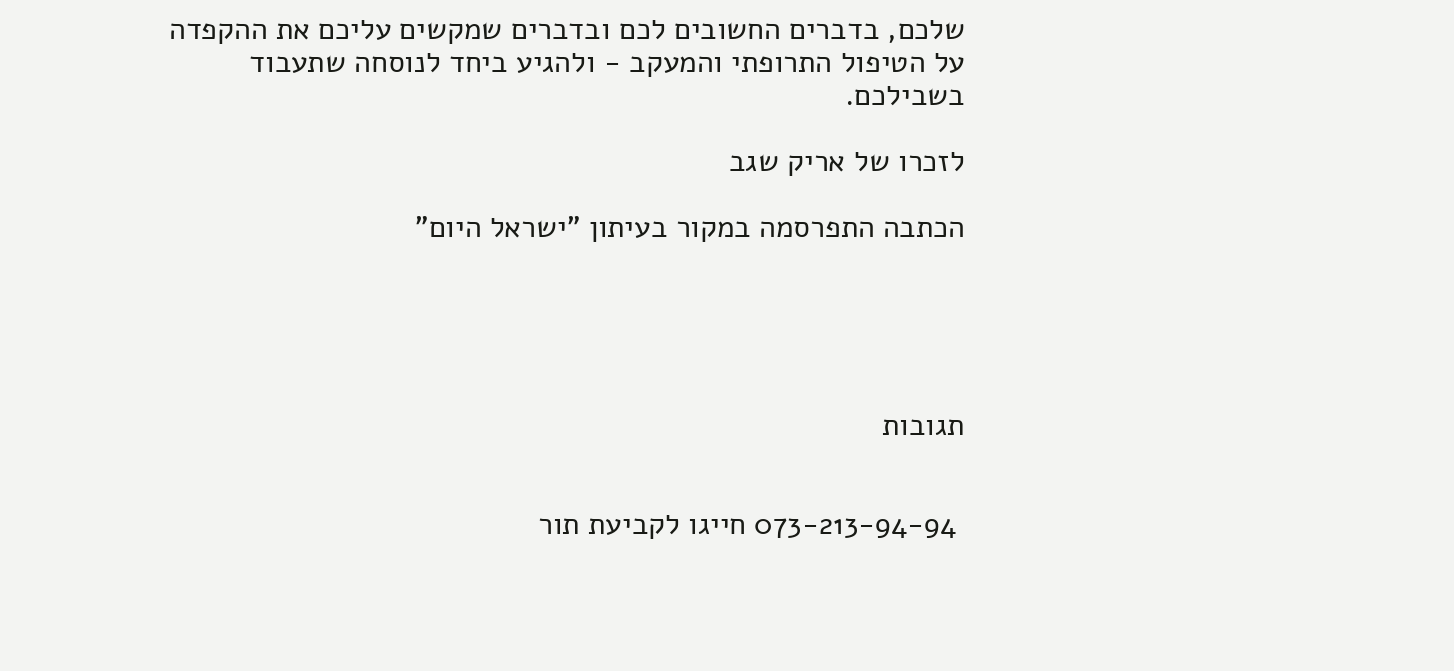שלכם, בדברים החשובים לכם ובדברים שמקשים עליכם את ההקפדה על הטיפול התרופתי והמעקב - ולהגיע ביחד לנוסחה שתעבוד בשבילכם.

לזכרו של אריק שגב

הכתבה התפרסמה במקור בעיתון "ישראל היום"





תגובות


 073-213-94-94 חייגו לקביעת תור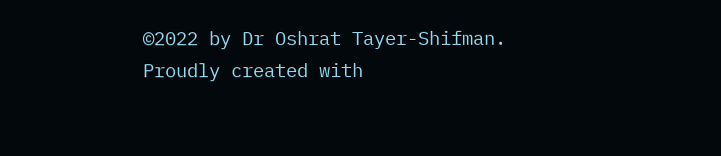©2022 by Dr Oshrat Tayer-Shifman. Proudly created with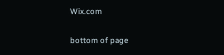Wix.com

bottom of page